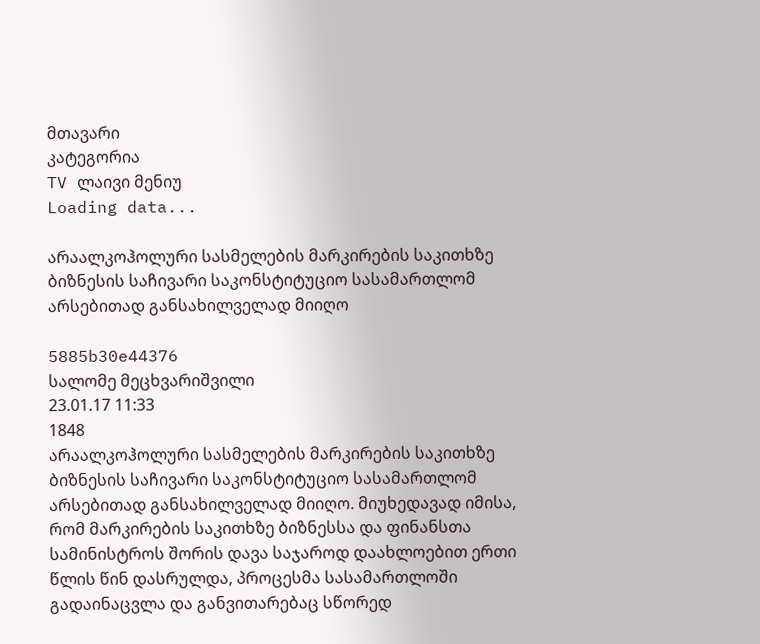მთავარი
კატეგორია
TV ლაივი მენიუ
Loading data...

არაალკოჰოლური სასმელების მარკირების საკითხზე ბიზნესის საჩივარი საკონსტიტუციო სასამართლომ არსებითად განსახილველად მიიღო

5885b30e44376
სალომე მეცხვარიშვილი
23.01.17 11:33
1848
არაალკოჰოლური სასმელების მარკირების საკითხზე ბიზნესის საჩივარი საკონსტიტუციო სასამართლომ არსებითად განსახილველად მიიღო. მიუხედავად იმისა, რომ მარკირების საკითხზე ბიზნესსა და ფინანსთა სამინისტროს შორის დავა საჯაროდ დაახლოებით ერთი წლის წინ დასრულდა, პროცესმა სასამართლოში გადაინაცვლა და განვითარებაც სწორედ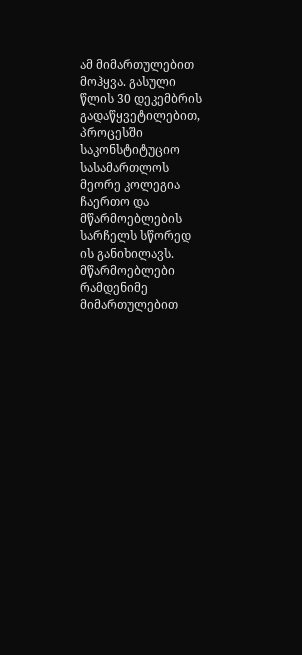ამ მიმართულებით მოჰყვა. გასული წლის 30 დეკემბრის გადაწყვეტილებით, პროცესში საკონსტიტუციო სასამართლოს მეორე კოლეგია ჩაერთო და მწარმოებლების სარჩელს სწორედ ის განიხილავს. მწარმოებლები რამდენიმე მიმართულებით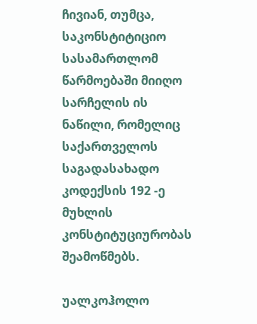ჩივიან, თუმცა, საკონსტიტიციო სასამართლომ წარმოებაში მიიღო სარჩელის ის ნაწილი, რომელიც საქართველოს საგადასახადო კოდექსის 192 -ე მუხლის კონსტიტუციურობას შეამოწმებს.

უალკოჰოლო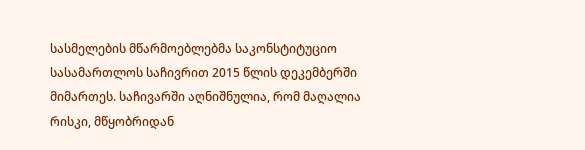სასმელების მწარმოებლებმა საკონსტიტუციო სასამართლოს საჩივრით 2015 წლის დეკემბერში მიმართეს. საჩივარში აღნიშნულია, რომ მაღალია რისკი, მწყობრიდან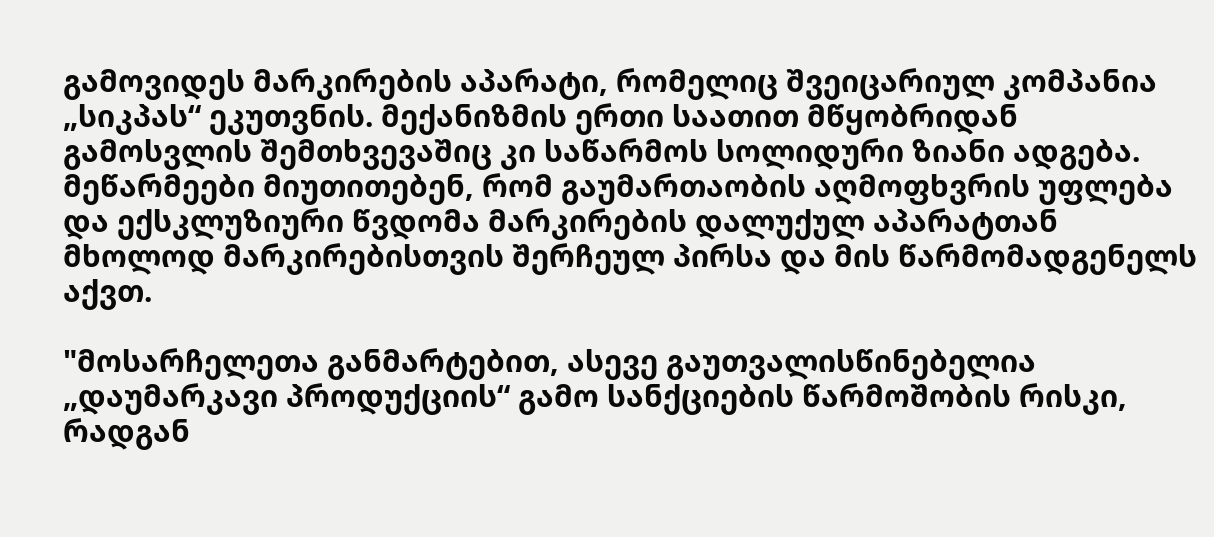გამოვიდეს მარკირების აპარატი, რომელიც შვეიცარიულ კომპანია „სიკპას“ ეკუთვნის. მექანიზმის ერთი საათით მწყობრიდან გამოსვლის შემთხვევაშიც კი საწარმოს სოლიდური ზიანი ადგება. მეწარმეები მიუთითებენ, რომ გაუმართაობის აღმოფხვრის უფლება და ექსკლუზიური წვდომა მარკირების დალუქულ აპარატთან მხოლოდ მარკირებისთვის შერჩეულ პირსა და მის წარმომადგენელს აქვთ.

"მოსარჩელეთა განმარტებით, ასევე გაუთვალისწინებელია „დაუმარკავი პროდუქციის“ გამო სანქციების წარმოშობის რისკი, რადგან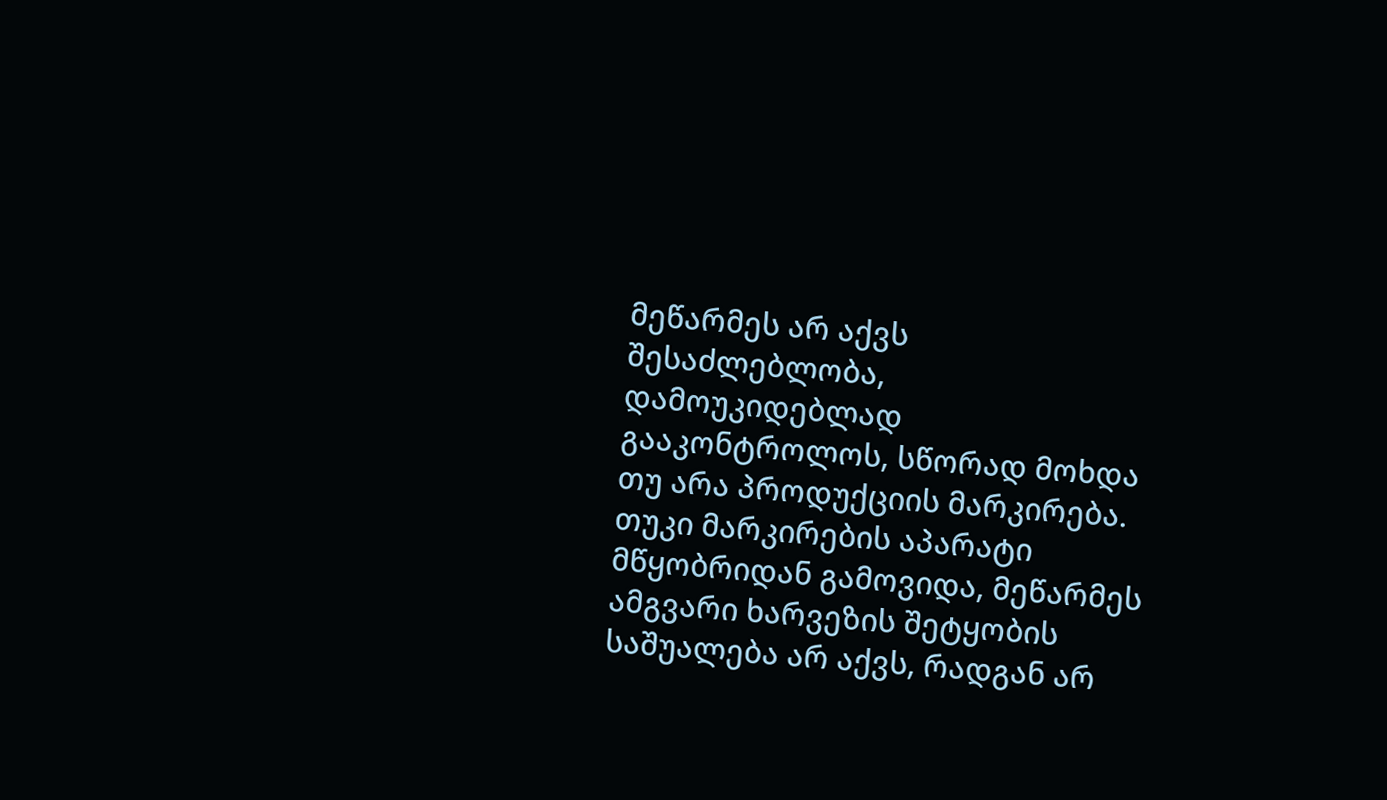მეწარმეს არ აქვს შესაძლებლობა, დამოუკიდებლად გააკონტროლოს, სწორად მოხდა თუ არა პროდუქციის მარკირება. თუკი მარკირების აპარატი მწყობრიდან გამოვიდა, მეწარმეს ამგვარი ხარვეზის შეტყობის საშუალება არ აქვს, რადგან არ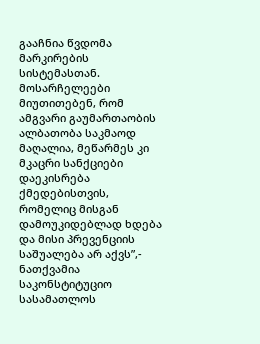გააჩნია წვდომა მარკირების სისტემასთან. მოსარჩელეები მიუთითებენ, რომ ამგვარი გაუმართაობის ალბათობა საკმაოდ მაღალია, მეწარმეს კი მკაცრი სანქციები დაეკისრება ქმედებისთვის, რომელიც მისგან დამოუკიდებლად ხდება და მისი პრევენციის საშუალება არ აქვს”,- ნათქვამია საკონსტიტუციო სასამათლოს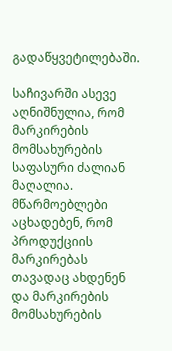გადაწყვეტილებაში.

საჩივარში ასევე აღნიშნულია, რომ მარკირების მომსახურების საფასური ძალიან მაღალია. მწარმოებლები აცხადებენ, რომ პროდუქციის მარკირებას თავადაც ახდენენ და მარკირების მომსახურების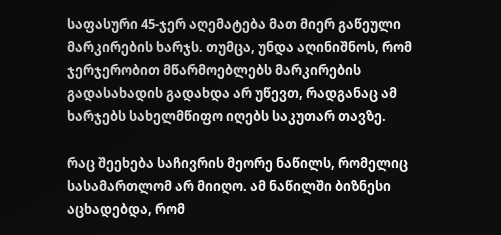საფასური 45-ჯერ აღემატება მათ მიერ გაწეული მარკირების ხარჯს. თუმცა, უნდა აღინიშნოს, რომ ჯერჯერობით მწარმოებლებს მარკირების გადასახადის გადახდა არ უწევთ, რადგანაც ამ ხარჯებს სახელმწიფო იღებს საკუთარ თავზე.

რაც შეეხება საჩივრის მეორე ნაწილს, რომელიც სასამართლომ არ მიიღო. ამ ნაწილში ბიზნესი აცხადებდა, რომ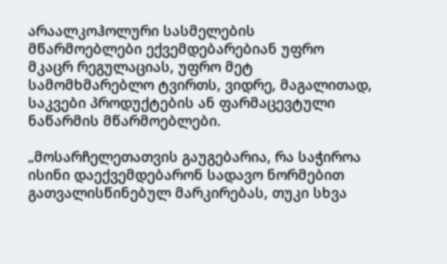არაალკოჰოლური სასმელების მწარმოებლები ექვემდებარებიან უფრო მკაცრ რეგულაციას, უფრო მეტ სამომხმარებლო ტვირთს, ვიდრე, მაგალითად, საკვები პროდუქტების ან ფარმაცევტული ნაწარმის მწარმოებლები.

„მოსარჩელეთათვის გაუგებარია, რა საჭიროა ისინი დაექვემდებარონ სადავო ნორმებით გათვალისწინებულ მარკირებას, თუკი სხვა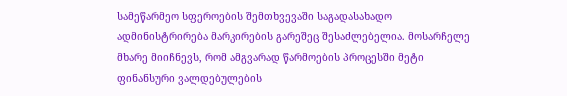სამეწარმეო სფეროების შემთხვევაში საგადასახადო ადმინისტრირება მარკირების გარეშეც შესაძლებელია. მოსარჩელე მხარე მიიჩნევს, რომ ამგვარად წარმოების პროცესში მეტი ფინანსური ვალდებულების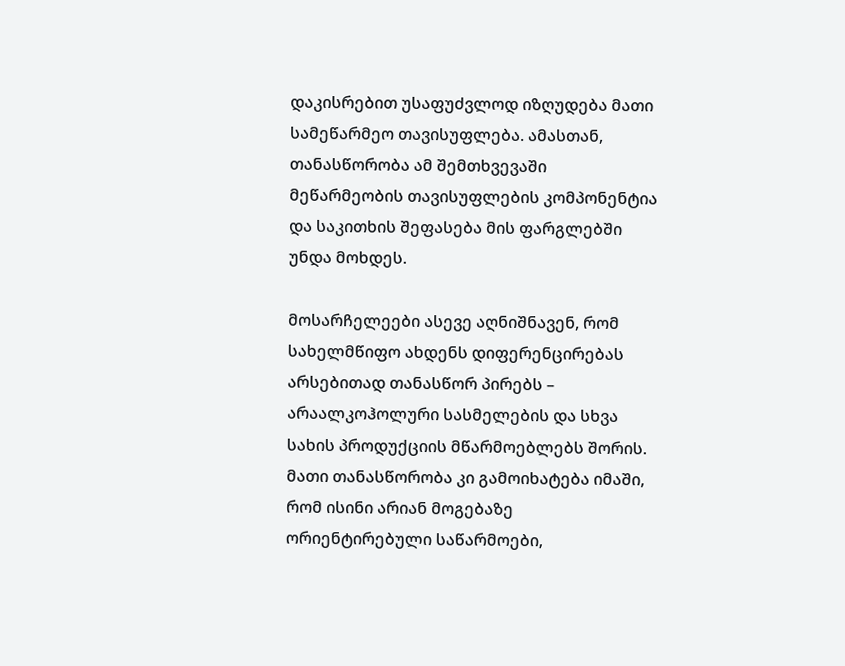დაკისრებით უსაფუძვლოდ იზღუდება მათი სამეწარმეო თავისუფლება. ამასთან, თანასწორობა ამ შემთხვევაში მეწარმეობის თავისუფლების კომპონენტია და საკითხის შეფასება მის ფარგლებში უნდა მოხდეს.

მოსარჩელეები ასევე აღნიშნავენ, რომ სახელმწიფო ახდენს დიფერენცირებას არსებითად თანასწორ პირებს – არაალკოჰოლური სასმელების და სხვა სახის პროდუქციის მწარმოებლებს შორის. მათი თანასწორობა კი გამოიხატება იმაში, რომ ისინი არიან მოგებაზე ორიენტირებული საწარმოები,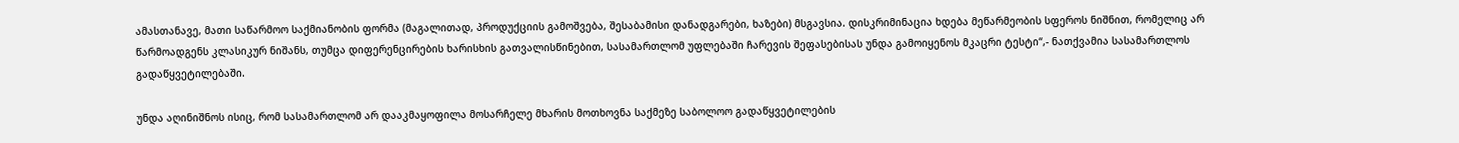ამასთანავე, მათი საწარმოო საქმიანობის ფორმა (მაგალითად, პროდუქციის გამოშვება, შესაბამისი დანადგარები, ხაზები) მსგავსია. დისკრიმინაცია ხდება მეწარმეობის სფეროს ნიშნით, რომელიც არ წარმოადგენს კლასიკურ ნიშანს, თუმცა დიფერენცირების ხარისხის გათვალისწინებით, სასამართლომ უფლებაში ჩარევის შეფასებისას უნდა გამოიყენოს მკაცრი ტესტი“,- ნათქვამია სასამართლოს გადაწყვეტილებაში.

უნდა აღინიშნოს ისიც, რომ სასამართლომ არ დააკმაყოფილა მოსარჩელე მხარის მოთხოვნა საქმეზე საბოლოო გადაწყვეტილების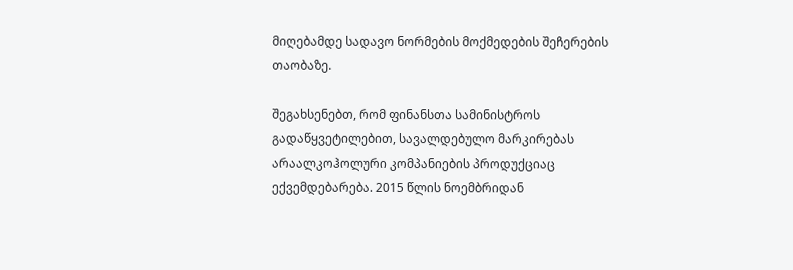მიღებამდე სადავო ნორმების მოქმედების შეჩერების თაობაზე.

შეგახსენებთ, რომ ფინანსთა სამინისტროს გადაწყვეტილებით, სავალდებულო მარკირებას არაალკოჰოლური კომპანიების პროდუქციაც ექვემდებარება. 2015 წლის ნოემბრიდან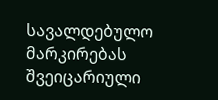სავალდებულო მარკირებას შვეიცარიული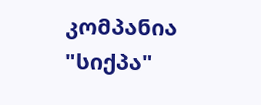კომპანია "სიქპა"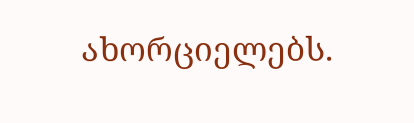ახორციელებს.